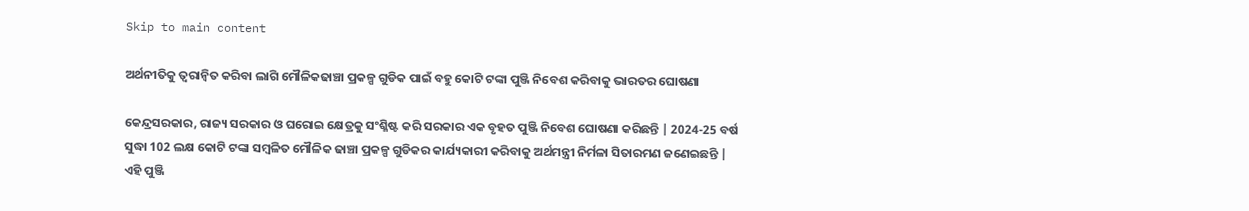Skip to main content

ଅର୍ଥନୀତିକୁ ତ୍ୱରାନ୍ୱିତ କରିବା ଲାଗି ମୌଳିକଢାଞ୍ଚା ପ୍ରକଳ୍ପ ଗୁଡିକ ପାଇଁ ବହୁ କୋଟି ଟଙ୍କା ପୁଞ୍ଜି ନିବେଶ କରିବାକୁ ଭାରତର ଘୋଷଣା

କେନ୍ଦ୍ରସରକାର, ରାଜ୍ୟ ସରକାର ଓ ଘରୋଇ କ୍ଷେତ୍ରକୁ ସଂଶ୍ଳିଷ୍ଟ କରି ସରକାର ଏକ ବୃହତ ପୁଞ୍ଜି ନିବେଶ ଘୋଷଣା କରିଛନ୍ତି | 2024-25 ବର୍ଷ ସୁଦ୍ଧା 102 ଲକ୍ଷ କୋଟି ଟଙ୍କା ସମ୍ବଳିତ ମୌଳିକ ଢାଞ୍ଚା ପ୍ରକଳ୍ପ ଗୁଡିକର କାର୍ଯ୍ୟକାରୀ କରିବାକୁ ଅର୍ଥମନ୍ତ୍ରୀ ନିର୍ମଳା ସିତାରମଣ ଜଣେଇଛନ୍ତି | ଏହି ପୁଞ୍ଜି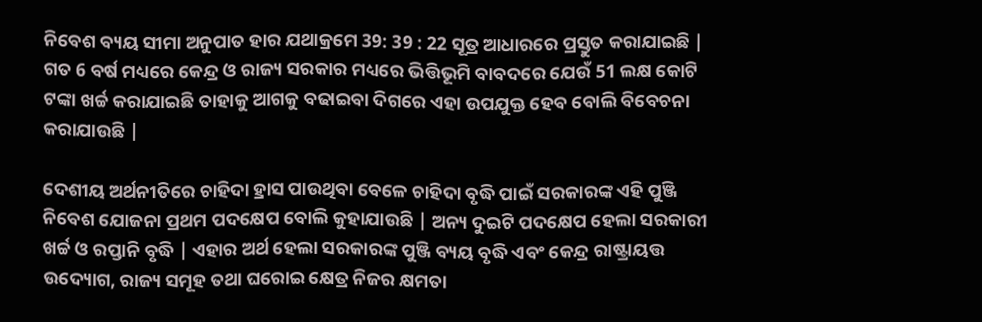ନିବେଶ ବ୍ୟୟ ସୀମା ଅନୁପାତ ହାର ଯଥାକ୍ରମେ 39: 39 : 22 ସୂତ୍ର ଆଧାରରେ ପ୍ରସ୍ତୁତ କରାଯାଇଛି | ଗତ 6 ବର୍ଷ ମଧ୍ୟରେ କେନ୍ଦ୍ର ଓ ରାଜ୍ୟ ସରକାର ମଧ୍ୟରେ ଭିତ୍ତିଭୂମି ବାବଦରେ ଯେଉଁ 51 ଲକ୍ଷ କୋଟି ଟଙ୍କା ଖର୍ଚ୍ଚ କରାଯାଇଛି ତାହାକୁ ଆଗକୁ ବଢାଇବା ଦିଗରେ ଏହା ଉପଯୁକ୍ତ ହେବ ବୋଲି ବିବେଚନା କରାଯାଉଛି |

ଦେଶୀୟ ଅର୍ଥନୀତିରେ ଚାହିଦା ହ୍ରାସ ପାଉଥିବା ବେଳେ ଚାହିଦା ବୃଦ୍ଧି ପାଇଁ ସରକାରଙ୍କ ଏହି ପୁଞ୍ଜି ନିବେଶ ଯୋଜନା ପ୍ରଥମ ପଦକ୍ଷେପ ବୋଲି କୁହାଯାଉଛି | ଅନ୍ୟ ଦୁଇଟି ପଦକ୍ଷେପ ହେଲା ସରକାରୀ ଖର୍ଚ୍ଚ ଓ ରପ୍ତାନି ବୃଦ୍ଧି | ଏହାର ଅର୍ଥ ହେଲା ସରକାରଙ୍କ ପୁଞ୍ଜି ବ୍ୟୟ ବୃଦ୍ଧି ଏବଂ କେନ୍ଦ୍ର ରାଷ୍ଟ୍ରାୟତ୍ତ ଉଦ୍ୟୋଗ, ରାଜ୍ୟ ସମୂହ ତଥା ଘରୋଇ କ୍ଷେତ୍ର ନିଜର କ୍ଷମତା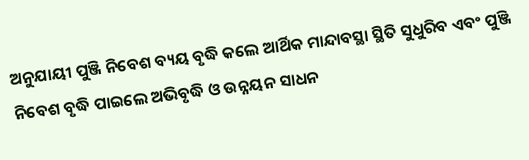ଅନୁଯାୟୀ ପୁଞ୍ଜି ନିବେଶ ବ୍ୟୟ ବୃଦ୍ଧି କଲେ ଆର୍ଥିକ ମାନ୍ଦାବସ୍ଥା ସ୍ଥିତି ସୁଧୁରିବ ଏବଂ ପୁଞ୍ଜି ନିବେଶ ବୃଦ୍ଧି ପାଇଲେ ଅଭିବୃଦ୍ଧି ଓ ଉନ୍ନୟନ ସାଧନ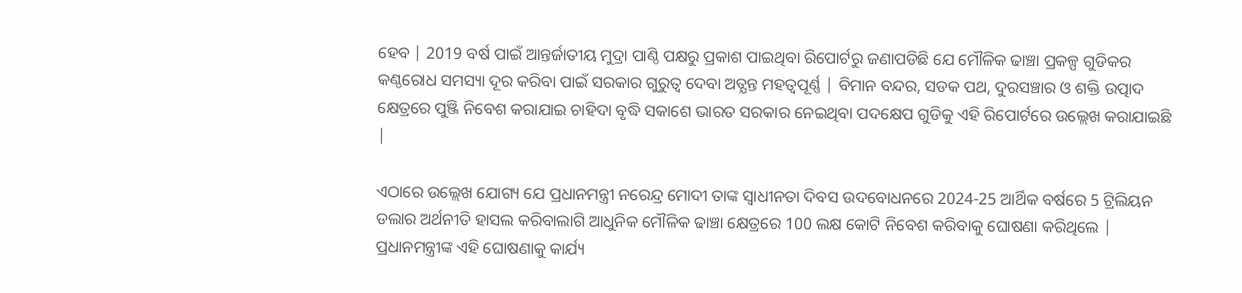ହେବ | 2019 ବର୍ଷ ପାଇଁ ଆନ୍ତର୍ଜାତୀୟ ମୁଦ୍ରା ପାଣ୍ଠି ପକ୍ଷରୁ ପ୍ରକାଶ ପାଇଥିବା ରିପୋର୍ଟରୁ ଜଣାପଡିଛି ଯେ ମୌଳିକ ଢାଞ୍ଚା ପ୍ରକଳ୍ପ ଗୁଡିକର କଣ୍ଠରୋଧ ସମସ୍ୟା ଦୂର କରିବା ପାଇଁ ସରକାର ଗୁରୁତ୍ଵ ଦେବା ଅତ୍ଯନ୍ତ ମହତ୍ଵପୂର୍ଣ୍ଣ | ବିମାନ ବନ୍ଦର, ସଡକ ପଥ, ଦୁରସଞ୍ଚାର ଓ ଶକ୍ତି ଉତ୍ପାଦ କ୍ଷେତ୍ରରେ ପୁଞ୍ଜି ନିବେଶ କରାଯାଇ ଚାହିଦା ବୃଦ୍ଧି ସକାଶେ ଭାରତ ସରକାର ନେଇଥିବା ପଦକ୍ଷେପ ଗୁଡିକୁ ଏହି ରିପୋର୍ଟରେ ଉଲ୍ଲେଖ କରାଯାଇଛି |

ଏଠାରେ ଉଲ୍ଲେଖ ଯୋଗ୍ୟ ଯେ ପ୍ରଧାନମନ୍ତ୍ରୀ ନରେନ୍ଦ୍ର ମୋଦୀ ତାଙ୍କ ସ୍ଵାଧୀନତା ଦିବସ ଉଦବୋଧନରେ 2024-25 ଆର୍ଥିକ ବର୍ଷରେ 5 ଟ୍ରିଲିୟନ ଡଲାର ଅର୍ଥନୀତି ହାସଲ କରିବାଲାଗି ଆଧୁନିକ ମୌଳିକ ଢାଞ୍ଚା କ୍ଷେତ୍ରରେ 100 ଲକ୍ଷ କୋଟି ନିବେଶ କରିବାକୁ ଘୋଷଣା କରିଥିଲେ | ପ୍ରଧାନମନ୍ତ୍ରୀଙ୍କ ଏହି ଘୋଷଣାକୁ କାର୍ଯ୍ୟ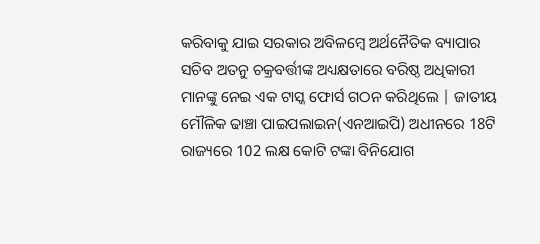କରିବାକୁ ଯାଇ ସରକାର ଅବିଳମ୍ବେ ଅର୍ଥନୈତିକ ବ୍ୟାପାର ସଚିବ ଅତନୁ ଚକ୍ରବର୍ତ୍ତୀଙ୍କ ଅଧ୍ୟକ୍ଷତାରେ ବରିଷ୍ଠ ଅଧିକାରୀ ମାନଙ୍କୁ ନେଇ ଏକ ଟାସ୍କ ଫୋର୍ସ ଗଠନ କରିଥିଲେ | ଜାତୀୟ ମୌଳିକ ଢାଞ୍ଚା ପାଇପଲାଇନ(ଏନଆଇପି) ଅଧୀନରେ 18ଟି ରାଜ୍ୟରେ 102 ଲକ୍ଷ କୋଟି ଟଙ୍କା ବିନିଯୋଗ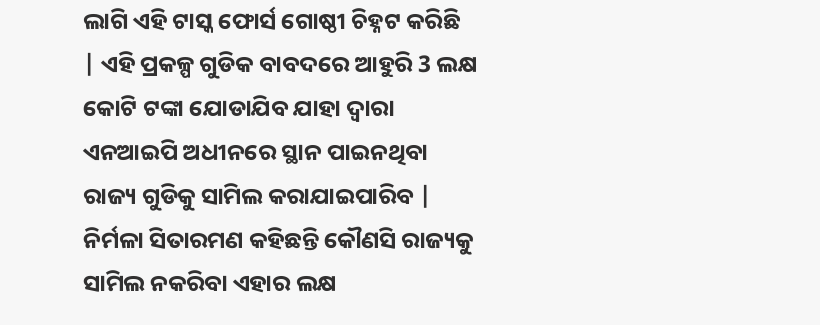ଲାଗି ଏହି ଟାସ୍କ ଫୋର୍ସ ଗୋଷ୍ଠୀ ଚିହ୍ନଟ କରିଛି | ଏହି ପ୍ରକଳ୍ପ ଗୁଡିକ ବାବଦରେ ଆହୁରି 3 ଲକ୍ଷ କୋଟି ଟଙ୍କା ଯୋଡାଯିବ ଯାହା ଦ୍ଵାରା ଏନଆଇପି ଅଧୀନରେ ସ୍ଥାନ ପାଇନଥିବା ରାଜ୍ୟ ଗୁଡିକୁ ସାମିଲ କରାଯାଇପାରିବ | ନିର୍ମଳା ସିତାରମଣ କହିଛନ୍ତି କୌଣସି ରାଜ୍ୟକୁ ସାମିଲ ନକରିବା ଏହାର ଲକ୍ଷ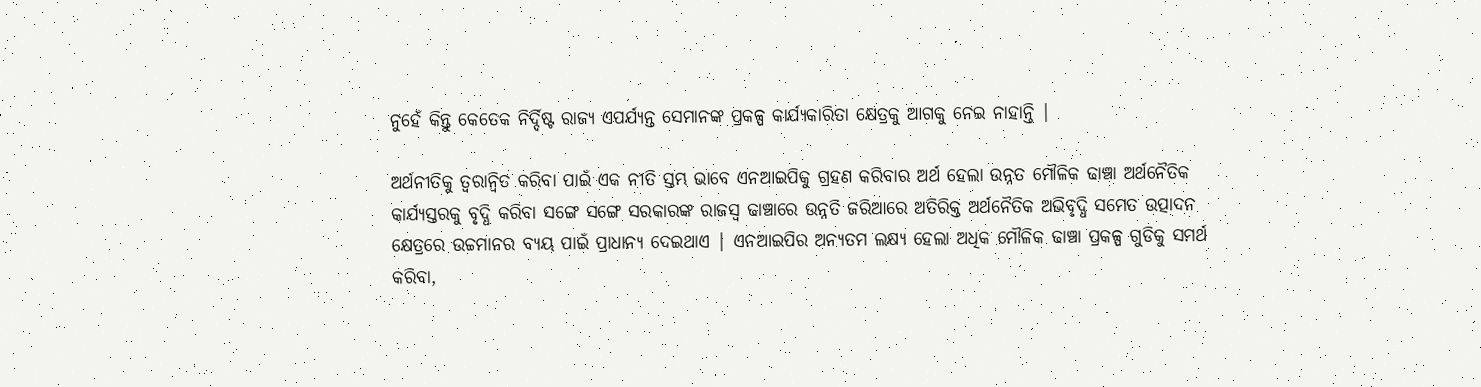ନୁହେଁ କିନ୍ତୁ କେତେକ ନିର୍ଦ୍ଦିଷ୍ଟ ରାଜ୍ୟ ଏପର୍ଯ୍ୟନ୍ତ ସେମାନଙ୍କ ପ୍ରକଳ୍ପ କାର୍ଯ୍ୟକାରିତା କ୍ଷେତ୍ରକୁ ଆଗକୁ ନେଇ ନାହାନ୍ତି |

ଅର୍ଥନୀତିକୁ ତ୍ୱରାନ୍ୱିତ କରିବା ପାଇଁ ଏକ ନୀତି ସ୍ତମ୍ଭ ଭାବେ ଏନଆଇପିକୁ ଗ୍ରହଣ କରିବାର ଅର୍ଥ ହେଲା ଉନ୍ନତ ମୌଳିକ ଢାଞ୍ଚା ଅର୍ଥନୈତିକ କାର୍ଯ୍ୟସ୍ତରକୁ ବୃଦ୍ଧି କରିବା ସଙ୍ଗେ ସଙ୍ଗେ ସରକାରଙ୍କ ରାଜସ୍ଵ ଢାଞ୍ଚାରେ ଉନ୍ନତି ଜରିଆରେ ଅତିରିକ୍ତ ଅର୍ଥନୈତିକ ଅଭିବୃଦ୍ଧି ସମେତ ଉତ୍ପାଦନ କ୍ଷେତ୍ରରେ ଉଚ୍ଚମାନର ବ୍ୟୟ ପାଇଁ ପ୍ରାଧାନ୍ୟ ଦେଇଥାଏ | ଏନଆଇପିର ଅନ୍ଯତମ ଲକ୍ଷ୍ୟ ହେଲା ଅଧିକ ମୌଳିକ ଢାଞ୍ଚା ପ୍ରକଳ୍ପ ଗୁଡିକୁ ସମର୍ଥ କରିବା,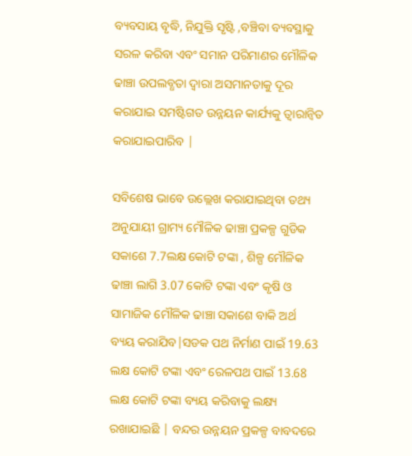ବ୍ୟବସାୟ ବୃଦ୍ଧି, ନିଯୁକ୍ତି ସୃଷ୍ଟି ,ବଞ୍ଚିବା ବ୍ୟବସ୍ଥାକୁ ସରଳ କରିବା ଏବଂ ସମାନ ପରିମାଣର ମୌଳିକ ଢାଞ୍ଚା ଉପଲବ୍ଧତା ଦ୍ଵାରା ଅସମାନତାକୁ ଦୂର କରାଯାଇ ସମଷ୍ଟିଗତ ଉନ୍ନୟନ କାର୍ଯ୍ୟକୁ ତ୍ଵାରାନ୍ଵିତ କରାଯାଇପାରିବ |

ସବିଶେଷ ଭାବେ ଉଲ୍ଲେଖ କରାଯାଇଥିବା ତଥ୍ୟ ଅନୁଯାୟୀ ଗ୍ରାମ୍ୟ ମୌଳିକ ଢାଞ୍ଚା ପ୍ରକଳ୍ପ ଗୁଡିକ ସକାଶେ 7.7ଲକ୍ଷ କୋଟି ଟଙ୍କା , ଶିଳ୍ପ ମୌଳିକ ଢାଞ୍ଚା ଲାଗି 3.07 କୋଟି ଟଙ୍କା ଏବଂ କୃଷି ଓ ସାମାଜିକ ମୌଳିକ ଢାଞ୍ଚା ସକାଶେ ବାକି ଅର୍ଥ ବ୍ୟୟ କରାଯିବ|ସଡକ ପଥ ନିର୍ମାଣ ପାଇଁ 19.63 ଲକ୍ଷ କୋଟି ଟଙ୍କା ଏବଂ ରେଳପଥ ପାଇଁ 13.68 ଲକ୍ଷ କୋଟି ଟଙ୍କା ବ୍ୟୟ କରିବାକୁ ଲକ୍ଷ୍ୟ ରଖାଯାଇଛି | ବନ୍ଦର ଉନ୍ନୟନ ପ୍ରକଳ୍ପ ବାବଦରେ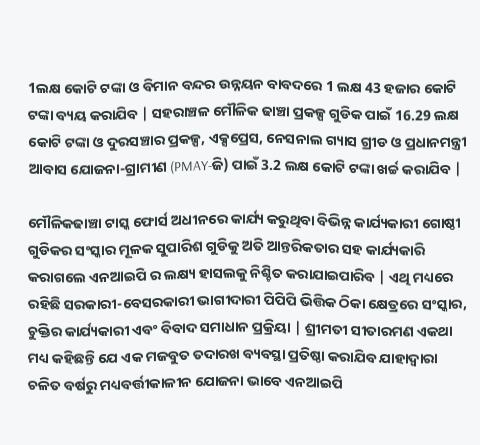1ଲକ୍ଷ କୋଟି ଟଙ୍କା ଓ ବିମାନ ବନ୍ଦର ଉନ୍ନୟନ ବାବଦରେ 1 ଲକ୍ଷ 43 ହଜାର କୋଟି ଟଙ୍କା ବ୍ୟୟ କରାଯିବ | ସହରାଞ୍ଚଳ ମୌଳିକ ଢାଞ୍ଚା ପ୍ରକଳ୍ପ ଗୁଡିକ ପାଇଁ 16.29 ଲକ୍ଷ କୋଟି ଟଙ୍କା ଓ ଦୁରସଞ୍ଚାର ପ୍ରକଳ୍ପ, ଏକ୍ସପ୍ରେସ, ନେସନାଲ ଗ୍ୟାସ ଗ୍ରୀଡ ଓ ପ୍ରଧାନମନ୍ତ୍ରୀ ଆବାସ ଯୋଜନା-ଗ୍ରାମୀଣ (PMAY-ଜି) ପାଇଁ 3.2 ଲକ୍ଷ କୋଟି ଟଙ୍କା ଖର୍ଚ୍ଚ କରାଯିବ |

ମୌଳିକଢାଞ୍ଚା ଟାସ୍କ ଫୋର୍ସ ଅଧୀନରେ କାର୍ଯ୍ୟ କରୁଥିବା ବିଭିନ୍ନ କାର୍ଯ୍ୟକାରୀ ଗୋଷ୍ଠୀ ଗୁଡିକର ସଂସ୍କାର ମୂଳକ ସୁପାରିଶ ଗୁଡିକୁ ଅତି ଆନ୍ତରିକତାର ସହ କାର୍ଯ୍ୟକାରି କରାଗଲେ ଏନଆଇପି ର ଲକ୍ଷ୍ୟ ହାସଲକୁ ନିଶ୍ଚିତ କରାଯାଇପାରିବ | ଏଥି ମଧ୍ୟରେ ରହିଛି ସରକାରୀ-ବେସରକାରୀ ଭାଗୀଦାରୀ ପିପିପି ଭିତ୍ତିକ ଠିକା କ୍ଷେତ୍ରରେ ସଂସ୍କାର, ଚୁକ୍ତିର କାର୍ଯ୍ୟକାରୀ ଏବଂ ବିବାଦ ସମାଧାନ ପ୍ରକ୍ରିୟା | ଶ୍ରୀମତୀ ସୀତାରମଣ ଏକଥା ମଧ୍ୟ କହିଛନ୍ତି ଯେ ଏକ ମଜବୁତ ତଦାରଖ ବ୍ୟବସ୍ଥା ପ୍ରତିଷ୍ଠା କରାଯିବ ଯାହାଦ୍ୱାରା ଚଳିତ ବର୍ଷରୁ ମଧ୍ୟବର୍ତ୍ତୀକାଳୀନ ଯୋଜନା ଭାବେ ଏନଆଇପି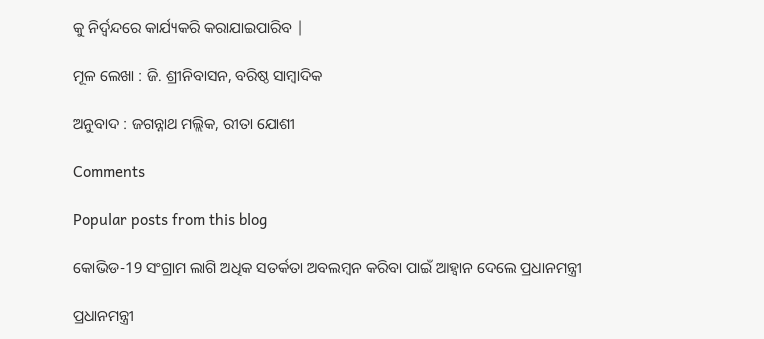କୁ ନିର୍ଦ୍ଵନ୍ଦରେ କାର୍ଯ୍ୟକରି କରାଯାଇପାରିବ |

ମୂଳ ଲେଖା : ଜି. ଶ୍ରୀନିବାସନ, ବରିଷ୍ଠ ସାମ୍ବାଦିକ

ଅନୁବାଦ : ଜଗନ୍ନାଥ ମଲ୍ଲିକ, ରୀତା ଯୋଶୀ

Comments

Popular posts from this blog

କୋଭିଡ-19 ସଂଗ୍ରାମ ଲାଗି ଅଧିକ ସତର୍କତା ଅବଲମ୍ବନ କରିବା ପାଇଁ ଆହ୍ଵାନ ଦେଲେ ପ୍ରଧାନମନ୍ତ୍ରୀ

ପ୍ରଧାନମନ୍ତ୍ରୀ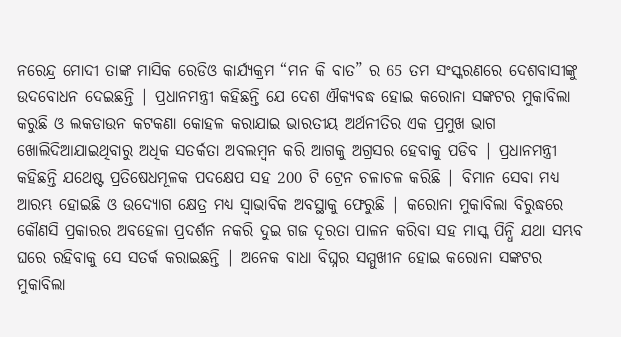ନରେନ୍ଦ୍ର ମୋଦୀ ତାଙ୍କ ମାସିକ ରେଡିଓ କାର୍ଯ୍ୟକ୍ରମ “ମନ କି ବାତ” ର 65 ତମ ସଂସ୍କରଣରେ ଦେଶବାସୀଙ୍କୁ ଉଦବୋଧନ ଦେଇଛନ୍ତି | ପ୍ରଧାନମନ୍ତ୍ରୀ କହିଛନ୍ତି ଯେ ଦେଶ ଐକ୍ୟବଦ୍ଧ ହୋଇ କରୋନା ସଙ୍କଟର ମୁକାବିଲା କରୁଛି ଓ ଲକଡାଉନ କଟକଣା କୋହଳ କରାଯାଇ ଭାରତୀୟ ଅର୍ଥନୀତିର ଏକ ପ୍ରମୁଖ ଭାଗ ଖୋଲିଦିଆଯାଇଥିବାରୁ ଅଧିକ ସତର୍କତା ଅବଲମ୍ବନ କରି ଆଗକୁ ଅଗ୍ରସର ହେବାକୁ ପଡିବ | ପ୍ରଧାନମନ୍ତ୍ରୀ କହିଛନ୍ତି ଯଥେଷ୍ଟ ପ୍ରତିଷେଧମୂଳକ ପଦକ୍ଷେପ ସହ 200 ଟି ଟ୍ରେନ ଚଳାଚଳ କରିଛି | ବିମାନ ସେବା ମଧ୍ୟ ଆରମ୍ଭ ହୋଇଛି ଓ ଉଦ୍ୟୋଗ କ୍ଷେତ୍ର ମଧ୍ୟ ସ୍ଵାଭାବିକ ଅବସ୍ଥାକୁ ଫେରୁଛି | କରୋନା ମୁକାବିଲା ବିରୁଦ୍ଧରେ କୌଣସି ପ୍ରକାରର ଅବହେଳା ପ୍ରଦର୍ଶନ ନକରି ଦୁଇ ଗଜ ଦୂରତା ପାଳନ କରିବା ସହ ମାସ୍କ ପିନ୍ଧି ଯଥା ସମ୍ଭବ ଘରେ ରହିବାକୁ ସେ ସତର୍କ କରାଇଛନ୍ତି | ଅନେକ ବାଧା ବିଘ୍ନର ସମ୍ମୁଖୀନ ହୋଇ କରୋନା ସଙ୍କଟର ମୁକାବିଲା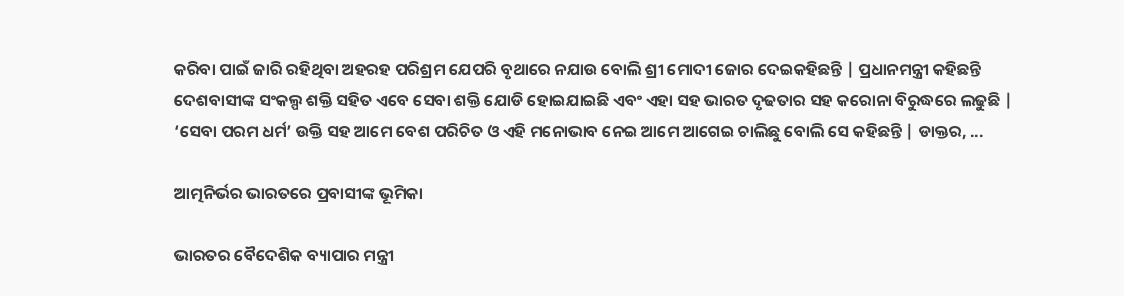କରିବା ପାଇଁ ଜାରି ରହିଥିବା ଅହରହ ପରିଶ୍ରମ ଯେପରି ବୃଥାରେ ନଯାଉ ବୋଲି ଶ୍ରୀ ମୋଦୀ ଜୋର ଦେଇକହିଛନ୍ତି | ପ୍ରଧାନମନ୍ତ୍ରୀ କହିଛନ୍ତି ଦେଶବାସୀଙ୍କ ସଂକଲ୍ପ ଶକ୍ତି ସହିତ ଏବେ ସେବା ଶକ୍ତି ଯୋଡି ହୋଇଯାଇଛି ଏବଂ ଏହା ସହ ଭାରତ ଦୃଢତାର ସହ କରୋନା ବିରୁଦ୍ଧରେ ଲଢୁଛି | ‘ସେବା ପରମ ଧର୍ମ’ ଉକ୍ତି ସହ ଆମେ ବେଶ ପରିଚିତ ଓ ଏହି ମନୋଭାବ ନେଇ ଆମେ ଆଗେଇ ଚାଲିଛୁ ବୋଲି ସେ କହିଛନ୍ତି | ଡାକ୍ତର, ...

ଆତ୍ମନିର୍ଭର ଭାରତରେ ପ୍ରବାସୀଙ୍କ ଭୂମିକା

ଭାରତର ବୈଦେଶିକ ବ୍ୟାପାର ମନ୍ତ୍ରୀ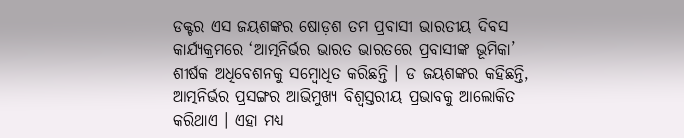ଡକ୍ଟର ଏସ ଜୟଶଙ୍କର ଷୋଡ଼ଶ ତମ ପ୍ରବାସୀ ଭାରତୀୟ ଦିବସ କାର୍ଯ୍ୟକ୍ରମରେ ‘ଆତ୍ମନିର୍ଭର ଭାରତ ଭାରତରେ ପ୍ରବାସୀଙ୍କ ଭୂମିକା’ ଶୀର୍ଷକ ଅଧିବେଶନକୁ ସମ୍ବୋଧିତ କରିଛନ୍ତି । ଡ ଜୟଶଙ୍କର କହିଛନ୍ତି, ଆତ୍ମନିର୍ଭର ପ୍ରସଙ୍ଗର ଆଭିମୁଖ୍ୟ ବିଶ୍ୱସ୍ତରୀୟ ପ୍ରଭାବକୁ ଆଲୋକିତ କରିଥାଏ । ଏହା ମଧ୍ୟ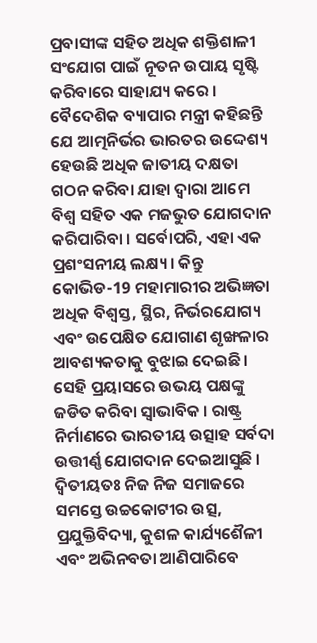ପ୍ରବାସୀଙ୍କ ସହିତ ଅଧିକ ଶକ୍ତିଶାଳୀ ସଂଯୋଗ ପାଇଁ ନୂତନ ଉପାୟ ସୃଷ୍ଟି କରିବାରେ ସାହାଯ୍ୟ କରେ । ବୈଦେଶିକ ବ୍ୟାପାର ମନ୍ତ୍ରୀ କହିଛନ୍ତି ଯେ ଆତ୍ମନିର୍ଭର ଭାରତର ଉଦ୍ଦେଶ୍ୟ ହେଉଛି ଅଧିକ ଜାତୀୟ ଦକ୍ଷତା ଗଠନ କରିବା ଯାହା ଦ୍ବାରା ଆମେ ବିଶ୍ୱ ସହିତ ଏକ ମଜଭୁତ ଯୋଗଦାନ କରିପାରିବା । ସର୍ବୋପରି, ଏହା ଏକ ପ୍ରଶଂସନୀୟ ଲକ୍ଷ୍ୟ । କିନ୍ତୁ କୋଭିଡ-19 ମହାମାରୀର ଅଭିଜ୍ଞତା ଅଧିକ ବିଶ୍ୱସ୍ତ, ସ୍ଥିର, ନିର୍ଭରଯୋଗ୍ୟ ଏବଂ ଉପେକ୍ଷିତ ଯୋଗାଣ ଶୃଙ୍ଖଳାର ଆବଶ୍ୟକତାକୁ ବୁଝାଇ ଦେଇଛି । ସେହି ପ୍ରୟାସରେ ଉଭୟ ପକ୍ଷଙ୍କୁ ଜଡିତ କରିବା ସ୍ୱାଭାବିକ । ରାଷ୍ଟ୍ର ନିର୍ମାଣରେ ଭାରତୀୟ ଉତ୍ସାହ ସର୍ବଦା ଉତ୍ତୀର୍ଣ୍ଣ ଯୋଗଦାନ ଦେଇଆସୁଛି । ଦ୍ୱିତୀୟତଃ ନିଜ ନିଜ ସମାଜରେ ସମସ୍ତେ ଉଚ୍ଚକୋଟୀର ଉତ୍ସ, ପ୍ରଯୁକ୍ତିବିଦ୍ୟା, କୁଶଳ କାର୍ଯ୍ୟଶୈଳୀ ଏବଂ ଅଭିନବତା ଆଣିପାରିବେ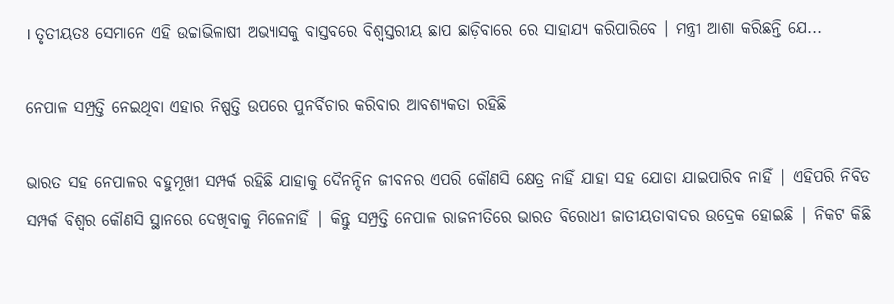। ତୃତୀୟତଃ ସେମାନେ ଏହି ଉଚ୍ଚାଭିଳାଷୀ ଅଭ୍ୟାସକୁ ବାସ୍ତବରେ ବିଶ୍ୱସ୍ତରୀୟ ଛାପ ଛାଡ଼ିବାରେ ରେ ସାହାଯ୍ୟ କରିପାରିବେ । ମନ୍ତ୍ରୀ ଆଶା କରିଛନ୍ତି ଯେ...

ନେପାଳ ସମ୍ପ୍ରତ୍ତି ନେଇଥିବା ଏହାର ନିଷ୍ପତ୍ତି ଉପରେ ପୁନର୍ବିଚାର କରିବାର ଆବଶ୍ୟକତା ରହିଛି

ଭାରତ ସହ ନେପାଳର ବହୁମୂଖୀ ସମ୍ପର୍କ ରହିଛି ଯାହାକୁ ଦୈନନ୍ଦିନ ଜୀବନର ଏପରି କୌଣସି କ୍ଷେତ୍ର ନାହିଁ ଯାହା ସହ ଯୋଡା ଯାଇପାରିବ ନାହିଁ | ଏହିପରି ନିବିଡ ସମ୍ପର୍କ ବିଶ୍ଵର କୌଣସି ସ୍ଥାନରେ ଦେଖିବାକୁ ମିଳେନାହିଁ | କିନ୍ତୁ ସମ୍ପ୍ରତ୍ତି ନେପାଳ ରାଜନୀତିରେ ଭାରତ ବିରୋଧୀ ଜାତୀୟତାବାଦର ଉଦ୍ରେକ ହୋଇଛି | ନିକଟ କିଛି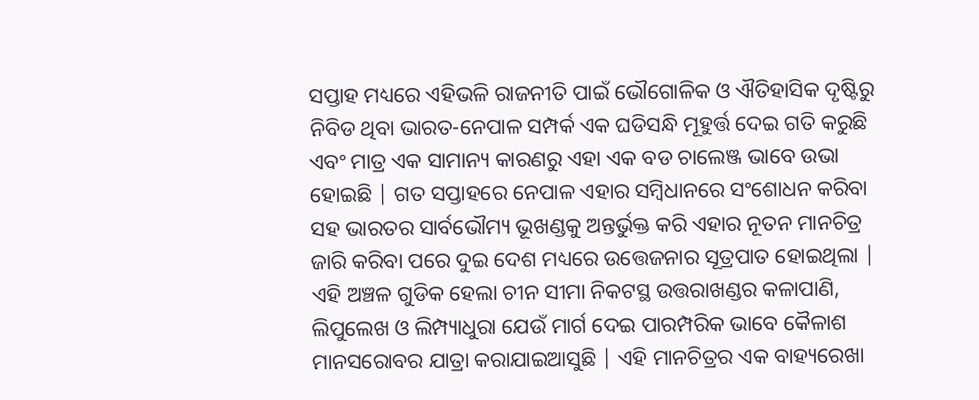ସପ୍ତାହ ମଧ୍ୟରେ ଏହିଭଳି ରାଜନୀତି ପାଇଁ ଭୌଗୋଳିକ ଓ ଐତିହାସିକ ଦୃଷ୍ଟିରୁ ନିବିଡ ଥିବା ଭାରତ-ନେପାଳ ସମ୍ପର୍କ ଏକ ଘଡିସନ୍ଧି ମୂହୁର୍ତ୍ତ ଦେଇ ଗତି କରୁଛି ଏବଂ ମାତ୍ର ଏକ ସାମାନ୍ୟ କାରଣରୁ ଏହା ଏକ ବଡ ଚାଲେଞ୍ଜ ଭାବେ ଉଭା ହୋଇଛି | ଗତ ସପ୍ତାହରେ ନେପାଳ ଏହାର ସମ୍ବିଧାନରେ ସଂଶୋଧନ କରିବା ସହ ଭାରତର ସାର୍ବଭୌମ୍ୟ ଭୂଖଣ୍ଡକୁ ଅନ୍ତର୍ଭୁକ୍ତ କରି ଏହାର ନୂତନ ମାନଚିତ୍ର ଜାରି କରିବା ପରେ ଦୁଇ ଦେଶ ମଧ୍ୟରେ ଉତ୍ତେଜନାର ସୂତ୍ରପାତ ହୋଇଥିଲା | ଏହି ଅଞ୍ଚଳ ଗୁଡିକ ହେଲା ଚୀନ ସୀମା ନିକଟସ୍ଥ ଉତ୍ତରାଖଣ୍ଡର କଳାପାଣି, ଲିପୁଲେଖ ଓ ଲିମ୍ପ୍ୟାଧୁରା ଯେଉଁ ମାର୍ଗ ଦେଇ ପାରମ୍ପରିକ ଭାବେ କୈଳାଶ ମାନସରୋବର ଯାତ୍ରା କରାଯାଇଆସୁଛି | ଏହି ମାନଚିତ୍ରର ଏକ ବାହ୍ୟରେଖା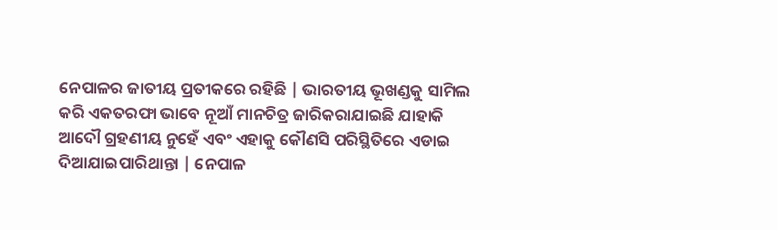ନେପାଳର ଜାତୀୟ ପ୍ରତୀକରେ ରହିଛି | ଭାରତୀୟ ଭୂଖଣ୍ଡକୁ ସାମିଲ କରି ଏକତରଫା ଭାବେ ନୂଆଁ ମାନଚିତ୍ର ଜାରିକରାଯାଇଛି ଯାହାକି ଆଦୌ ଗ୍ରହଣୀୟ ନୁହେଁ ଏବଂ ଏହାକୁ କୌଣସି ପରିସ୍ଥିତିରେ ଏଡାଇ ଦିଆଯାଇପାରିଥାନ୍ତା | ନେପାଳ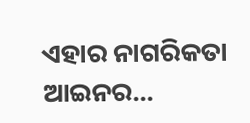ଏହାର ନାଗରିକତା ଆଇନର...